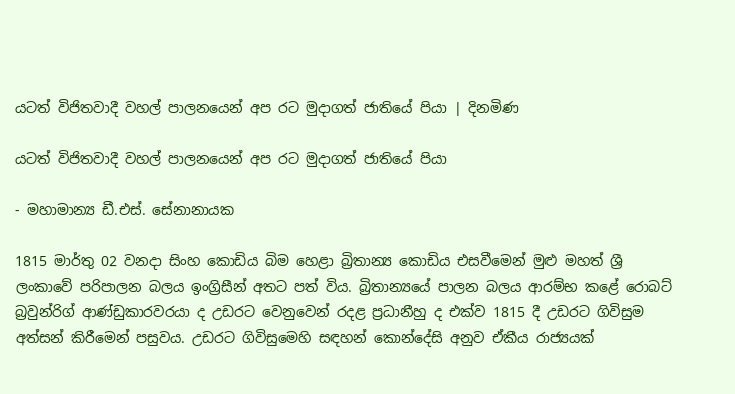යටත් විජිතවාදී වහල් පාලනයෙන් අප රට මුදාගත් ජාතියේ පියා | දිනමිණ

යටත් විජිතවාදී වහල් පාලනයෙන් අප රට මුදාගත් ජාතියේ පියා

- මහාමාන්‍ය ඩී.එස්. සේනානායක

1815 මාර්තු 02 වනදා සිංහ කොඩිය බිම හෙළා බ්‍රිතාන්‍ය කොඩිය එසවීමෙන් මුළු මහත් ශ්‍රී ලංකාවේ පරිපාලන බලය ඉංග්‍රිසීන් අතට පත් විය. බ්‍රිතාන්‍යයේ පාලන බලය ආරම්භ කළේ රොබට් බ්‍රවුන්රිග් ආණ්ඩුකාරවරයා ද උඩරට වෙනුවෙන් රදළ ප්‍රධානීහු ද එක්ව 1815 දී උඩරට ගිවිසුම අත්සන් කිරීමෙන් පසුවය. උඩරට ගිවිසුමෙහි සඳහන් කොන්දේසි අනුව ඒකීය රාජ්‍යයක්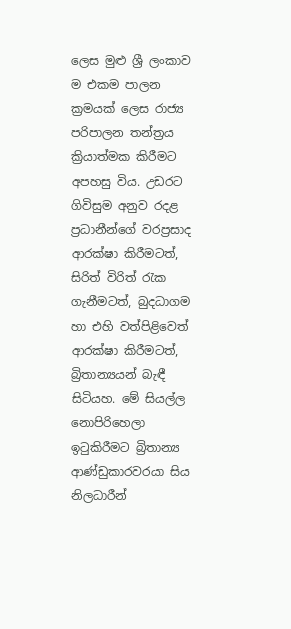ලෙස මුළු ශ්‍රී ලංකාව ම එකම පාලන ක්‍රමයක් ලෙස රාජ්‍ය පරිපාලන තන්ත්‍රය ක්‍රියාත්මක කිරීමට අපහසු විය. උඩරට ගිවිසුම අනුව රදළ ප්‍රධානීන්ගේ වරප්‍රසාද ආරක්ෂා කිරීමටත්, සිරිත් විරිත් රැක ගැනීමටත්, බුදධාගම හා එහි වත්පිළිවෙත් ආරක්ෂා කිරීමටත්, බ්‍රිතාන්‍යයන් බැඳී සිටියහ. මේ සියල්ල නොපිරිහෙලා ඉටුකිරීමට බ්‍රිතාන්‍ය ආණ්ඩුකාරවරයා සිය නිලධාරීන්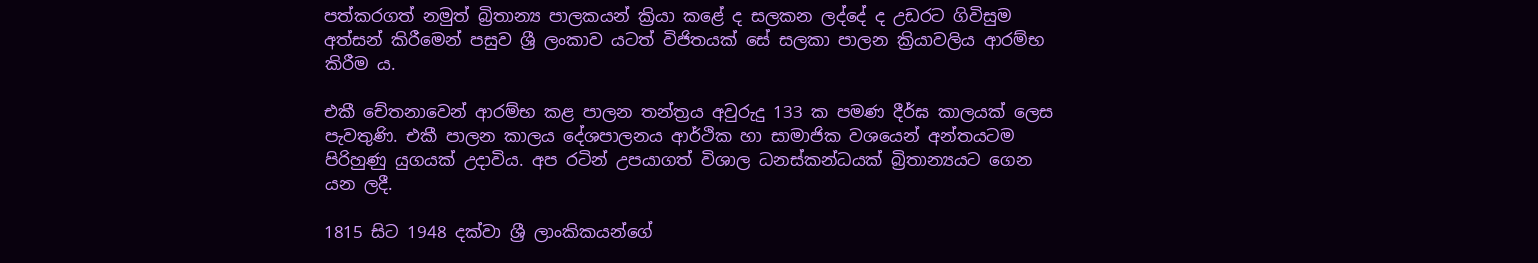පත්කරගත් නමුත් බ්‍රිතාන්‍ය පාලකයන් ක්‍රියා කළේ ද සලකන ලද්දේ ද උඩරට ගිවිසුම අත්සන් කිරීමෙන් පසුව ශ්‍රී ලංකාව යටත් විජිතයක් සේ සලකා පාලන ක්‍රියාවලිය ආරම්භ කිරීම ය.

එකී චේතනාවෙන් ආරම්භ කළ පාලන තන්ත්‍රය අවුරුදු 133 ක පමණ දීර්ඝ කාලයක් ලෙස පැවතුණි. එකී පාලන කාලය දේශපාලනය ආර්ථික හා සාමාජික වශයෙන් අන්තයටම පිරිහුණු යුගයක් උදාවිය. අප රටින් උපයාගත් විශාල ධනස්කන්ධයක් බ්‍රිතාන්‍යයට ගෙන යන ලදී.

1815 සිට 1948 දක්වා ශ්‍රී ලාංකිකයන්ගේ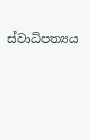ස්වාධිපත්‍යය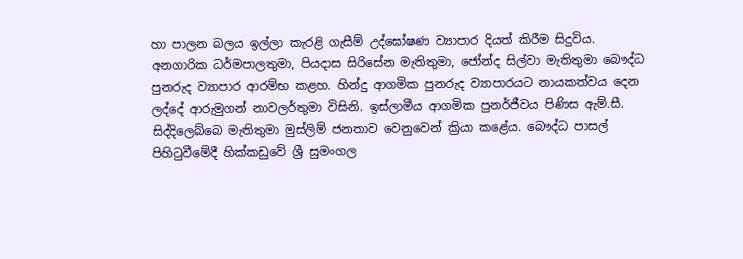හා පාලන බලය ඉල්ලා කැරළි ගැසීම් උද්ඝෝෂණ ව්‍යාපාර දියත් කිරීම සිදුවිය. අනගාරික ධර්මපාලතුමා, පියදාස සිරිසේන මැතිතුමා, ජෝන්ද සිල්වා මැතිතුමා බෞද්ධ පුනරුද ව්‍යාපාර ආරම්භ කළහ. හින්දු ආගමික පුනරුද ව්‍යාපාරයට නායකත්වය දෙන ලද්දේ ආරුමුගන් නාවලර්තුමා විසිනි. ඉස්ලාමීය ආගමික පුනර්ජීවය පිණිස ඇම්.සී. සිද්දිලෙබ්බෙ මැතිතුමා මුස්ලිම් ජනතාව වෙනුවෙන් ක්‍රියා කළේය. බෞද්ධ පාසල් පිහිටුවීමේදී හික්කඩුවේ ශ්‍රී සුමංගල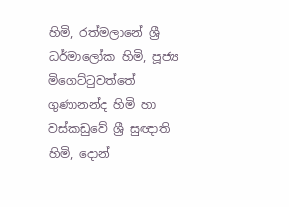හිමි, රත්මලානේ ශ්‍රී ධර්මාලෝක හිමි, පූජ්‍ය මිගෙට්ටුවත්තේ ගුණානන්ද හිමි හා වස්කඩුවේ ශ්‍රී සුඥාති හිමි, දොන්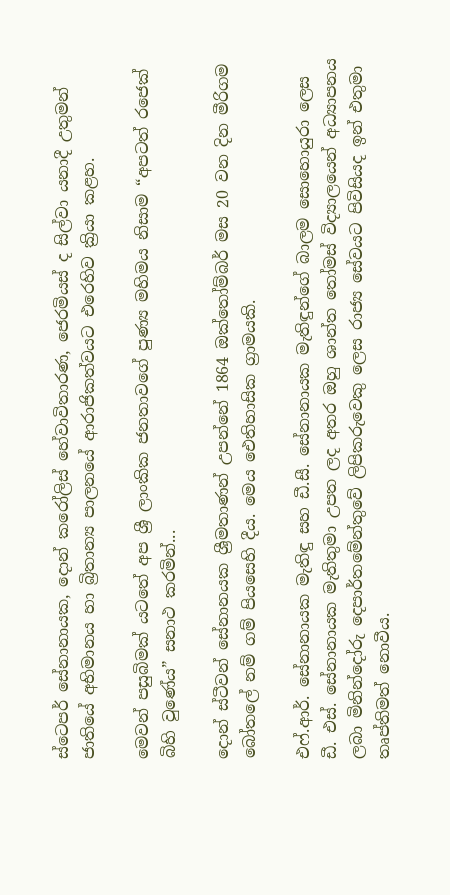ස්ටෙපර් සේනානායක, දොන් කරෝලිස් හේවාවිතාරණ, ජෙරමියස් ද සිල්වා යනාදී උතුමන් ජාතියේ අභිමානය හා බ්‍රිතාන්‍ය පාලනයේ ආරාජිකත්වයට එරෙහිව ක්‍රියා කළහ.

මෙවන් පසුබිමක් යටතේ අප ශ්‍රී ලාංකික ජනතාවගේ පුණ්‍ය මහිමය නිසාම “අපටත් රජෙක් බිහි වුණේය” සනාථ කරමින්...

දොන් ස්ටීවන් සේනානයක ශ්‍රීමතාණන් උපන්නේ 1864 ඔක්තෝම්බර් මස 20 වන දින මීරිගම බෝතලේ නම් ගම් පියසෙහි දීය. මෙය ඓතිහාසික ග්‍රාමයකි.

එෆ්.ආර්. සේනානායක මැතිඳු සහ ඩී.සී. සේනානායක මැතිඳුන්ගේ බාලම සොහොයුරා ලෙස ඩී. එස්. සේනානායක මැතිතුමා උපත ලද අතර ඔහු ශාන්ත තෝමස් විද්‍යාලයෙන් අධ්‍යාපනය ලබා මිනින්දෝරු දෙපාර්තමේන්තුවේ ලිපිකරුවෙකු ලෙස රාජ්‍ය සේවයට පිවිසියද ඉන් එතුමා තෘප්තිමත් නොවීය.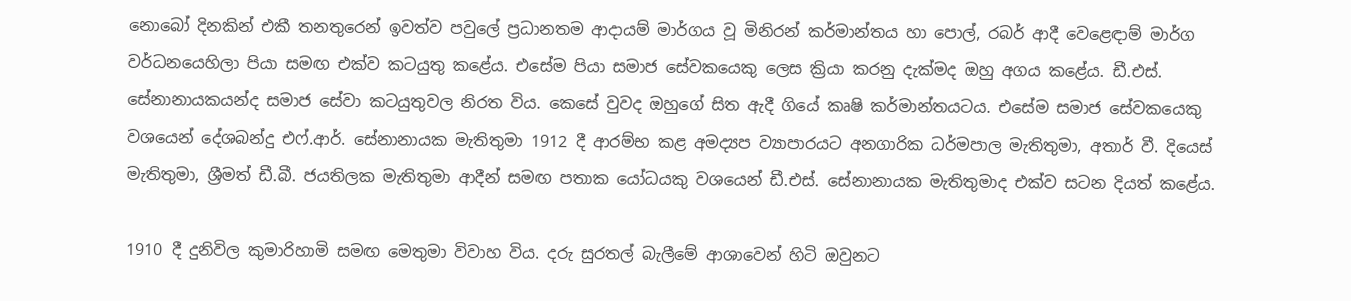නොබෝ දිනකින් එකී තනතුරෙන් ඉවත්ව පවුලේ ප්‍රධානතම ආදායම් මාර්ගය වූ මිනිරන් කර්මාන්තය හා පොල්, රබර් ආදී වෙළෙඳාම් මාර්ග වර්ධනයෙහිලා පියා සමඟ එක්ව කටයුතු කළේය. එසේම පියා සමාජ සේවකයෙකු ලෙස ක්‍රියා කරනු දැක්මද ඔහු අගය කළේය. ඩී.එස්. සේනානායකයන්ද සමාජ සේවා කටයුතුවල නිරත විය. කෙසේ වුවද ඔහුගේ සිත ඇදී ගියේ කෘෂි කර්මාන්තයටය. එසේම සමාජ සේවකයෙකු වශයෙන් දේශබන්දු එෆ්.ආර්. සේනානායක මැතිතුමා 1912 දී ආරම්භ කළ අමද්‍යප ව්‍යාපාරයට අනගාරික ධර්මපාල මැතිතුමා, අතාර් වී. දියෙස් මැතිතුමා, ශ්‍රීමත් ඩී.බී. ජයතිලක මැතිතුමා ආදීන් සමඟ පතාක යෝධයකු වශයෙන් ඩී.එස්. සේනානායක මැතිතුමාද එක්ව සටන දියත් කළේය.

1910 දී දුනිවිල කුමාරිහාමි සමඟ මෙතුමා විවාහ විය. දරු සුරතල් බැලීමේ ආශාවෙන් හිටි ඔවුනට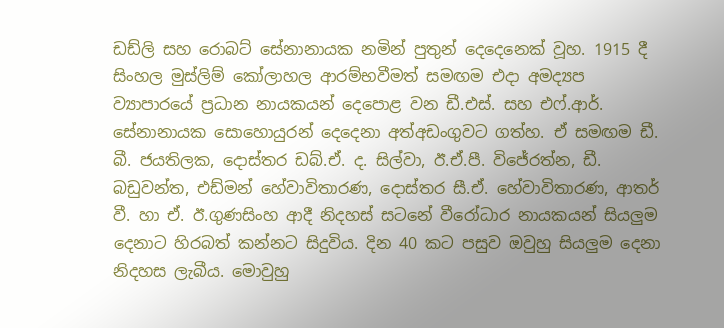ඩඩ්ලි සහ රොබට් සේනානායක නමින් පුතුන් දෙදෙනෙක් වූහ. 1915 දී සිංහල මුස්ලිම් කෝලාහල ආරම්භවීමත් සමඟම එදා අමද්‍යප ව්‍යාපාරයේ ප්‍රධාන නායකයන් දෙපොළ වන ඩී.එස්. සහ එෆ්.ආර්. සේනානායක සොහොයුරන් දෙදෙනා අත්අඩංගුවට ගත්හ. ඒ සමඟම ඩී. බී. ජයතිලක, දොස්තර ඩබ්.ඒ. ද. සිල්වා, ඊ.ඒ.පී. විජේරත්න, ඩී. බඩුවන්ත, එඩ්මන් හේවාවිතාරණ, දොස්තර සී.ඒ. හේවාවිතාරණ, ආතර් වී. හා ඒ. ඊ.ගුණසිංහ ආදී නිදහස් සටනේ වීරෝධාර නායකයන් සියලුම දෙනාට හිරබත් කන්නට සිදුවිය. දින 40 කට පසුව ඔවුහු සියලුම දෙනා නිදහස ලැබීය. මොවුහු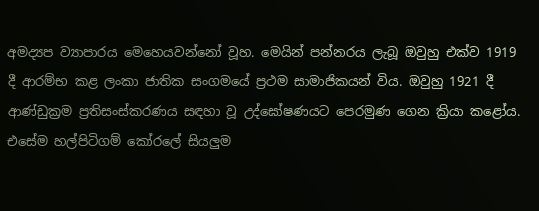අමද්‍යප ව්‍යාපාරය මෙහෙයවන්නෝ වූහ. මෙයින් පන්නරය ලැබූ ඔවුහු එක්ව 1919 දී ආරම්භ කළ ලංකා ජාතික සංගමයේ ප්‍රථම සාමාජිකයන් විය. ඔවුහු 1921 දී ආණ්ඩුක්‍රම ප්‍රතිසංස්කරණය සඳහා වූ උද්ඝෝෂණයට පෙරමුණ ගෙන ක්‍රියා කළෝය. එසේම හල්පිටිගම් කෝරලේ සියලුම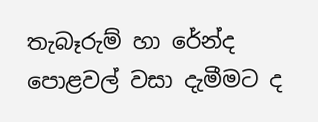තැබෑරුම් හා රේන්ද පොළවල් වසා දැමීමට ද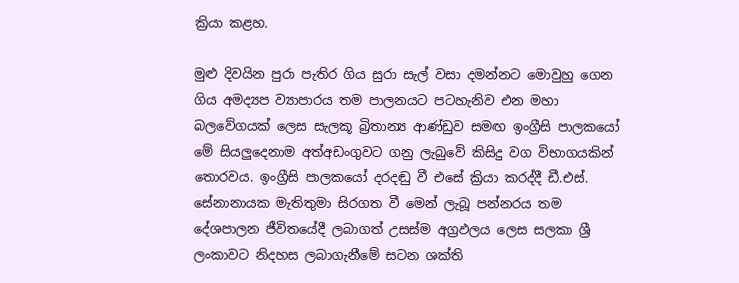ක්‍රියා කළහ.

මුළු දිවයින පුරා පැතිර ගිය සුරා සැල් වසා දමන්නට මොවුහු ගෙන ගිය අමද්‍යප ව්‍යාපාරය තම පාලනයට පටහැනිව එන මහා බලවේගයක් ලෙස සැලකූ බ්‍රිතාන්‍ය ආණ්ඩුව සමඟ ඉංග්‍රීසි පාලකයෝ මේ සියලුදෙනාම අත්අඩංගුවට ගනු ලැබුවේ කිසිදු වග විභාගයකින් තොරවය. ඉංග්‍රීසි පාලක‍යෝ දරදඬු වී එසේ ක්‍රියා කරද්දී ඩී.එස්. සේනානායක මැතිතුමා සිරගත වී මෙන් ලැබූ පන්නරය තම දේශපාලන ජීවිතයේදී ලබාගත් උසස්ම අග්‍රඵලය ලෙස සලකා ශ්‍රී ලංකාවට නිදහස ලබාගැනීමේ සටන ශක්ති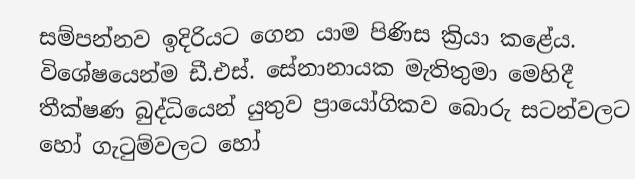සම්පන්නව ඉදිරියට ගෙන යාම පිණිස ක්‍රියා කළේය. විශේෂයෙන්ම ඩී.එස්. සේනානායක මැතිතුමා මෙහිදී තීක්ෂණ බුද්ධියෙන් යුතුව ප්‍රායෝගිකව බොරු සටන්වලට හෝ ගැටුම්වලට හෝ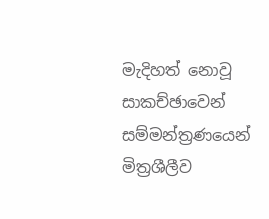මැදිහත් නොවූ සාකච්ඡාවෙන් සම්මන්ත්‍රණයෙන් මිත්‍රශීලීව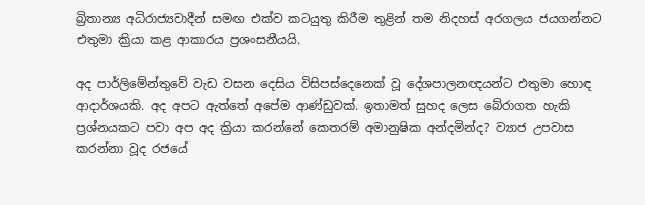බ්‍රිතාන්‍ය අධිරාජ්‍යවාදීන් සමඟ එක්ව කටයුතු කිරීම තුළින් තම නිදහස් අරගලය ජයගන්නට එතුමා ක්‍රියා කළ ආකාරය ප්‍රශංසනීයයි.

අද පාර්ලිමේන්තුවේ වැඩ වසන දෙසිය විසිපස්දෙනෙක් වූ දේශපාලනඥයන්ට එතුමා හොඳ ආදාර්ශයකි. අද අපට ඇත්තේ අපේම ආණ්ඩුවක්. ඉතාමත් සුහද ලෙස බේරාගත හැකි ප්‍රශ්නයකට පවා අප අද ක්‍රියා කරන්නේ කෙතරම් අමානුෂික අන්දමින්ද? ව්‍යාජ උපවාස කරන්නා වූද රජයේ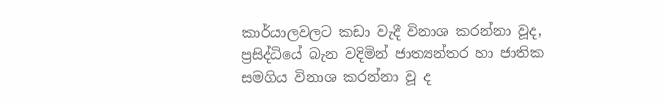කාර්යාලවලට කඩා වැදී විනාශ කරන්නා වූද, ප්‍රසිද්ධියේ බැන වදිමින් ජාත්‍යන්තර හා ජාතික සමගිය විනාශ කරන්නා වූ ද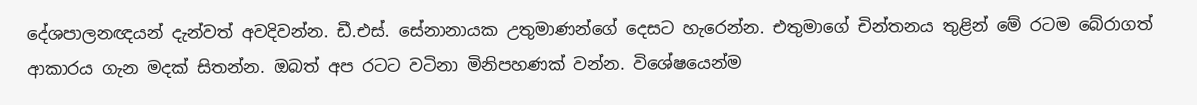දේශපාලනඥයන් දැන්වත් අවදිවන්න. ඩී.එස්. සේනානායක උතුමාණන්ගේ දෙසට හැරෙන්න. එතුමාගේ චින්තනය තුළින් මේ රටම බේරාගත් ආකාරය ගැන මදක් සිතන්න. ඔබත් අප රටට වටිනා මිනිපහණක් වන්න. විශේෂයෙන්ම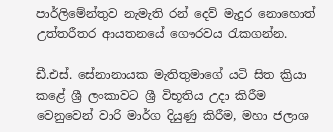පාර්ලිමේන්තුව නැමැති රන් දෙව් මැදුර නොහොත් උත්තරීතර ආයතනයේ ගෞරවය රැකගන්න.

ඩී.එස්. සේනානායක මැතිතුමාගේ යටි සිත ක්‍රියා කළේ ශ්‍රී ලංකාවට ශ්‍රී විභූතිය උදා කිරීම වෙනුවෙන් වාරි මාර්ග දියුණු කිරීම, මහා ජලාශ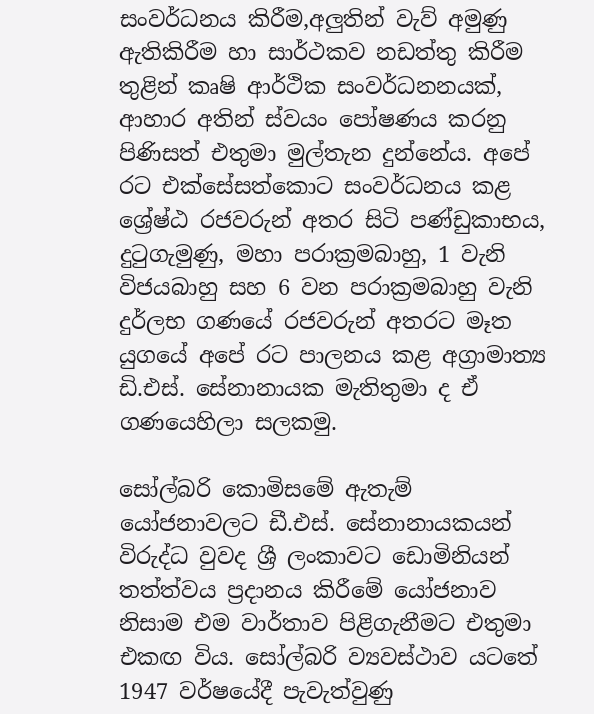සංවර්ධනය කිරීම,අලුතින් වැව් අමුණු ඇතිකිරීම හා සාර්ථකව නඩත්තු කිරීම තුළින් කෘෂි ආර්ථික සංවර්ධනනයක්, ආහාර අතින් ස්වයං පෝෂණය කරනු පිණිසත් එතුමා මුල්තැන දුන්නේය. අපේ රට එක්සේසත්කොට සංවර්ධනය කළ ශ්‍රේෂ්ඨ රජවරුන් අතර සිටි පණ්ඩුකාභය, දුටුගැමුණු, මහා පරාක්‍රමබාහු, 1 වැනි විජයබාහු සහ 6 වන පරාක්‍රමබාහු වැනි දුර්ලභ ගණයේ රජවරුන් අතරට මෑත යුගයේ අපේ රට පාලනය කළ අග්‍රාමාත්‍ය ඩි.එස්. සේනානායක මැතිතුමා ද ඒ ගණයෙහිලා සලකමු.

සෝල්බරි කොමිසමේ ඇතැම් යෝජනාවලට ඩී.එස්. සේනානායකයන් විරුද්ධ වුවද ශ්‍රී ලංකාවට ඩොමිනියන් තත්ත්වය ප්‍රදානය කිරීමේ යෝජනාව නිසාම එම වාර්තාව පිළිගැනීමට එතුමා එකඟ විය. සෝල්බරි ව්‍යවස්ථාව යටතේ 1947 වර්ෂයේදී පැවැත්වුණු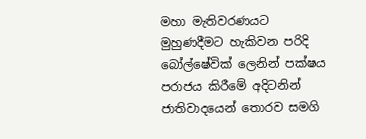මහා මැතිවරණයට මුහුණදීමට හැකිවන පරිදි බෝල්ෂේවික් ලෙනින් පක්ෂය පරාජය කිරීමේ අදිටනින් ජාතිවාදයෙන් තොරව සමගි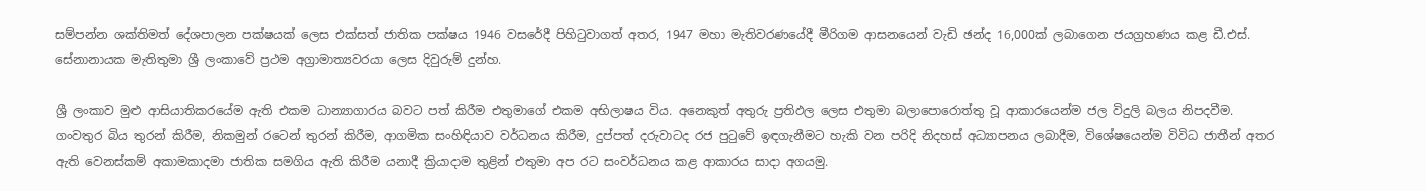සම්පන්න ශක්තිමත් දේශපාලන පක්ෂයක් ලෙස එක්සත් ජාතික පක්ෂය 1946 වසරේදී පිහිටුවාගත් අතර, 1947 මහා මැතිවරණයේදී මීරිගම ආසනයෙන් වැඩි ඡන්ද 16,000ක් ලබාගෙන ජයග්‍රහණය කළ ඩී.එස්. සේනානායක මැතිතුමා ශ්‍රී ලංකාවේ ප්‍රථම අග්‍රාමාත්‍යවරයා ලෙස දිවුරුම් දුන්හ.

ශ්‍රී ලංකාව මුළු ආසියාතිකරයේම ඇති එකම ධාන්‍යාගාරය බවට පත් කිරීම එතුමාගේ එකම අභිලාෂය විය. අනෙකුත් අතුරු ප්‍රතිඵල ලෙස එතුමා බලාපොරොත්තු වූ ආකාරයෙන්ම ජල විදුලි බලය නිපදවීම. ගංවතුර බිය තුරන් කිරීම, නිකමුන් රටෙන් තුරන් කිරීම, ආගමික සංහිඳියාව වර්ධනය කිරීම, දුප්පත් දරුවාටද රජ පුටුවේ ඉඳගැනීමට හැකි වන පරිදි නිදහස් අධ්‍යාපනය ලබාදීම, විශේෂයෙන්ම විවිධ ජාතීන් අතර ඇති වෙනස්කම් අකාමකාදමා ජාතික සමගිය ඇති කිරීම යනාදී ක්‍රියාදාම තුළින් එතුමා අප රට සංවර්ධනය කළ ආකාරය සාදා අගයමු.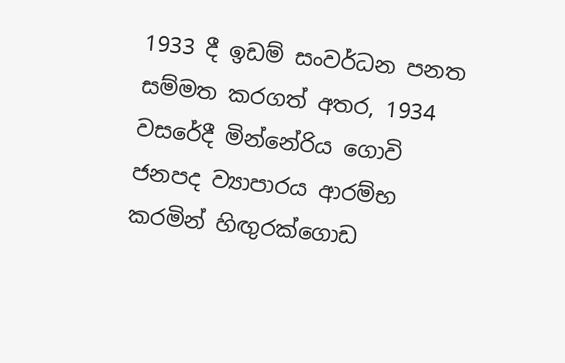1933 දී ඉඩම් සංවර්ධන පනත සම්මත කරගත් අතර, 1934 වසරේදී මින්නේරිය ගොවි ජනපද ව්‍යාපාරය ආරම්භ කරමින් හිඟුරක්ගොඩ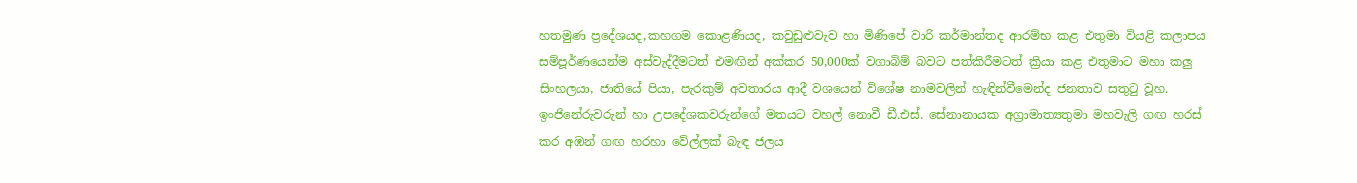හතමුණ ප්‍රදේශයද,කහගම කොළණියද, කවුඩුළුවැව හා මිණිපේ වාරි කර්මාන්තද ආරම්භ කළ එතුමා වියළි කලාපය සම්පූර්ණයෙන්ම අස්වැද්දීමටත් එමඟින් අක්කර 50,000ක් වගාබිම් බවට පත්කිරීමටත් ක්‍රියා කළ එතුමාට මහා කලු සිංහලයා, ජාතියේ පියා, පැරකුම් අවතාරය ආදී වශයෙන් විශේෂ නාමවලින් හැඳින්වීමෙන්ද ජනතාව සතුටු වූහ. ඉංජිනේරුවරුන් හා උපදේශකවරුන්ගේ මතයට වහල් නොවී ඩී.එස්. සේනානායක අග්‍රාමාත්‍යතුමා මහවැලි ගඟ හරස් කර අඹන් ගඟ හරහා වේල්ලක් බැඳ ජලය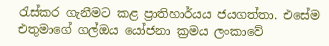රැස්කර ගැනීමට කළ ප්‍රාතිහාර්යය ජයගත්තා. එසේම එතුමාගේ ගල්ඔය යෝජනා ක්‍රමය ලංකාවේ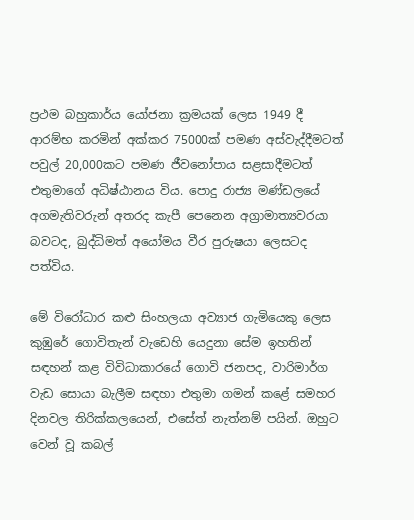ප්‍රථම බහුකාර්ය යෝජනා ක්‍රමයක් ලෙස 1949 දී ආරම්භ කරමින් අක්කර 75000ක් පමණ අස්වැද්දීමටත් පවුල් 20,000කට පමණ ජීවනෝපාය සළසාදීමටත් එතුමාගේ අධිෂ්ඨානය විය. පොදු රාජ්‍ය මණ්ඩලයේ අගමැතිවරුන් අතරද කැපී පෙනෙන අග්‍රාමාත්‍යවරයා බවටද, බුද්ධිමත් අයෝමය වීර පුරුෂයා ලෙසටද පත්විය.

මේ විරෝධාර කළු සිංහලයා අව්‍යාජ ගැමියෙකු ලෙස කුඹුරේ ගොවිතැන් වැඩෙහි යෙදුනා සේම ඉහතින් සඳහන් කළ විවිධාකාරයේ ගොවි ජනපද, වාරිමාර්ග වැඩ සොයා බැලීම සඳහා එතුමා ගමන් කළේ සමහර දිනවල තිරික්කලයෙන්, එසේත් නැත්නම් පයින්. ඔහුට වෙන් වූ කබල්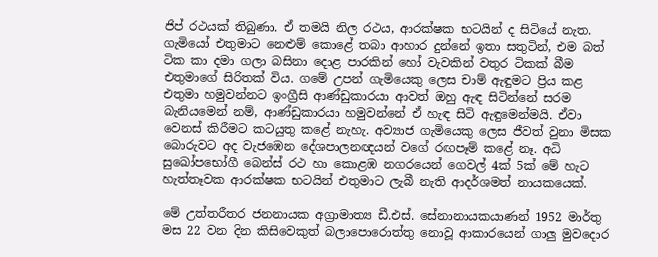ජිප් රථයක් තිබුණා. ඒ තමයි නිල රථය, ආරක්ෂක භටයින් ද සිටියේ නැත. ගැමියෝ එතුමාට නෙළුම් කොළේ තබා ආහාර දුන්නේ ඉතා සතුටින්, එම බත් ටික කා දමා ගලා බසිනා දොළ පාරකින් හෝ වැවකින් වතුර ටිකක් බීම එතුමාගේ සිරිතක් විය. ගමේ උපන් ගැමියෙකු ලෙස චාම් ඇඳුමට ප්‍රිය කළ එතුමා හමුවන්නට ඉංග්‍රීසි ආණ්ඩුකාරයා ආවත් ඔහු ඇඳ සිටින්නේ සරම බැනියමෙන් නම්, ආණ්ඩුකාරයා හමුවන්නේ ඒ හැඳ සිටි ඇඳුමෙන්මයි. ඒවා වෙනස් කිරීමට කටයුතු කළේ නැහැ. අව්‍යාජ ගැමියෙකු ලෙස ජීවත් වුනා මිසක බොරුවට අද වැජඹෙන දේශපාලනඥයන් වගේ රඟපෑම් කළේ නෑ. අධි සුඛෝපභෝගී බෙන්ස් රථ හා කොළඹ නගරයෙන් ගෙවල් 4ක් 5ක් මේ හැට හැත්තෑවක ආරක්ෂක භටයින් එතුමාට ලැබී නැති ආදර්ශමත් නායකයෙක්.

මේ උත්තරීතර ජනනායක අග්‍රාමාත්‍ය ඩී.එස්. සේනානායකයාණන් 1952 මාර්තු මස 22 වන දින කිසිවෙකුත් බලාපොරොත්තු නොවූ ආකාරයෙන් ගාලු මුවදොර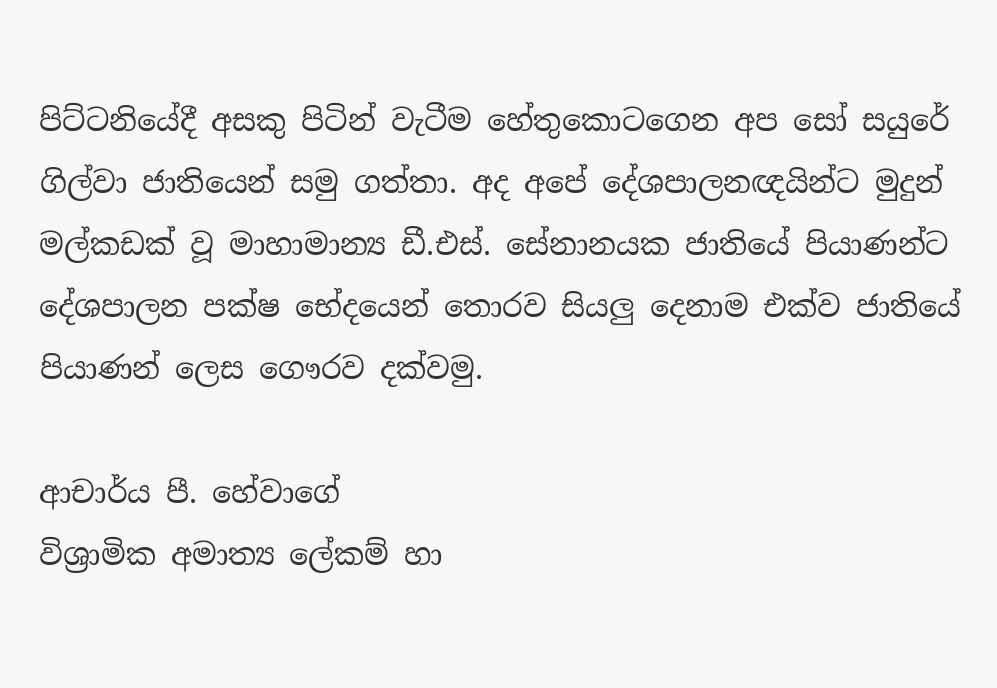පිට්ටනියේදී අසකු පිටින් වැටීම හේතුකොටගෙන අප සෝ සයුරේ ගිල්වා ජාතියෙන් සමු ගත්තා. අද අපේ දේශපාලනඥයින්ට මුදුන් මල්කඩක් වූ මාහාමාන්‍ය ඩී.එස්. සේනානයක ජාතියේ පියාණන්ට දේශපාලන පක්ෂ භේදයෙන් තොරව සියලු දෙනාම එක්ව ජාතියේ පියාණන් ලෙස ගෞරව දක්වමු.

ආචාර්ය පී. හේවාගේ
විශ්‍රාමික අමාත්‍ය ලේකම් හා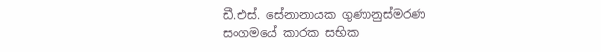ඩී.එස්. සේනානායක ගුණානුස්මරණ
සංගමයේ කාරක සභික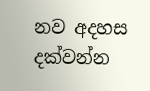නව අදහස දක්වන්න